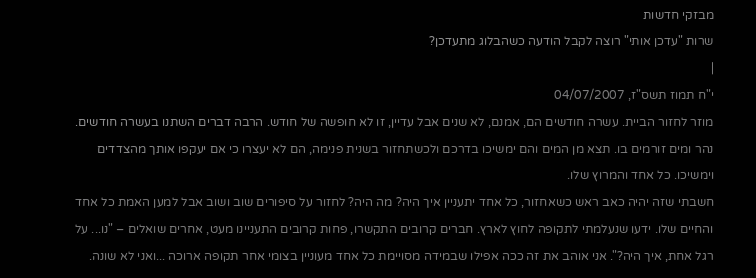מבזקי חדשות
שרות "עדכן אותי" רוצה לקבל הודעה כשהבלוג מתעדכן?
|
י"ח תמוז תשס"ז, 04/07/2007
מוזר לחזור הביית. עשרה חודשים הם, אמנם, לא שנים אבל עדיין, זו לא חופשה של חודש. הרבה דברים השתנו בעשרה חודשים.
נהר ומים זורמים בו. תצא מן המים והם ימשיכו בדרכם ולכשתחזור בשנית פנימה, הם לא יעצרו כי אם יעקפו אותך מהצדדים וימשיכו. כל אחד והמרוץ שלו.
חשבתי שזה יהיה כאב ראש כשאחזור, כל אחד יתעניין איך היה? מה היה? לחזור על סיפורים שוב ושוב אבל למען האמת כל אחד והחיים שלו. ידעו שנעלמתי לתקופה לחוץ לארץ. חברים קרובים התקשרו, פחות קרובים התעניינו מעט, אחרים שואלים – "נו... על רגל אחת, איך היה?". אני אוהב את זה ככה אפילו שבמידה מסויימת כל אחד מעוניין בצומי אחר תקופה ארוכה ...ואני לא שונה.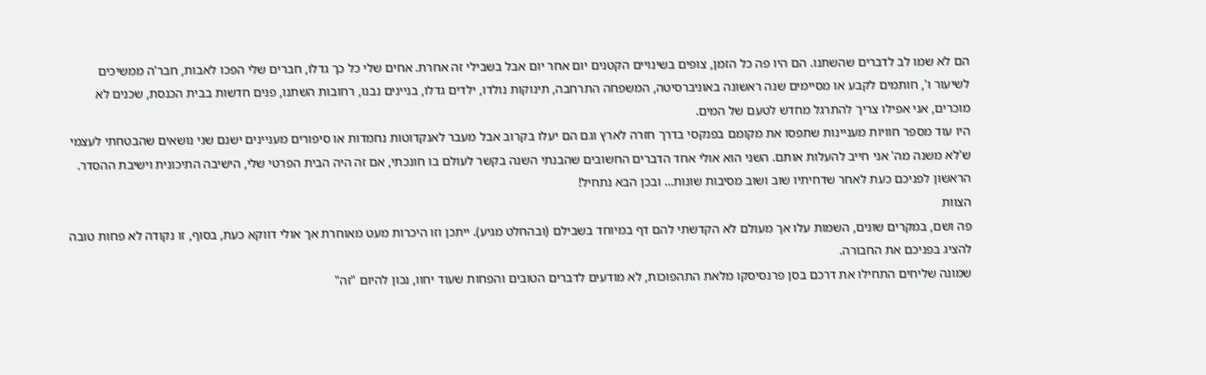הם לא שמו לב לדברים שהשתנו. הם היו פה כל הזמן, צופים בשינויים הקטנים יום אחר יום אבל בשבילי זה אחרת. אחים שלי כל כך גדלו, חברים שלי הפכו לאבות, חבר'ה ממשיכים לשיעור ו', חותמים לקבע או מסיימים שנה ראשונה באוניברסיטה, המשפחה התרחבה, תינוקות נולדו, ילדים גדלו, בניינים נבנו, רחובות השתנו, פנים חדשות בבית הכנסת, שכנים לא מוכרים, אני אפילו צריך להתרגל מחדש לטעם של המים.
היו עוד מספר חוויות מעניינות שתפסו את מקומם בפנקסי בדרך חזרה לארץ וגם הם יעלו בקרוב אבל מעבר לאנקדוטות נחמדות או סיפורים מעניינים ישנם שני נושאים שהבטחתי לעצמי ש'לא משנה מה' אני חייב להעלות אותם. השני הוא אולי אחד הדברים החשובים שהבנתי השנה בקשר לעולם בו חונכתי, אם זה היה הבית הפרטי שלי, הישיבה התיכונית וישיבת ההסדר. הראשון לפניכם כעת לאחר שדחיתיו שוב ושוב מסיבות שונות... ובכן הבא נתחיל!
הצוות
פה ושם, במקרים שונים, השמות עלו אך מעולם לא הקדשתי להם דף במיוחד בשבילם (ובהחלט מגיע). ייתכן וזו היכרות מעט מאוחרת אך אולי דווקא כעת, בסוף, זו נקודה לא פחות טובה להציג בפניכם את החבורה.
שמונה שליחים התחילו את דרכם בסן פרנסיסקו מלאת התהפוכות, לא מודעים לדברים הטובים והפחות שעוד יחוו, נכון להיום "זה"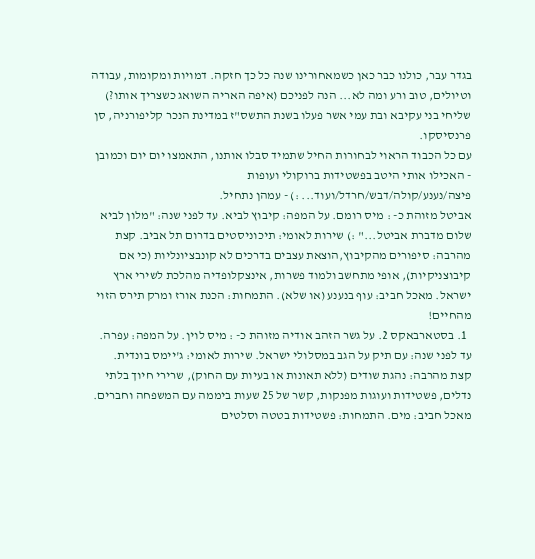בגדר עבר, כולנו כבר כאן כשמאחורינו שנה כל כך חזקה. דמויות ומקומות, עבודה וטיולים, טוב ורע ומה לא... הנה לפניכם (איפה האריה השואג כשצריך אותו?) שליחי בני עקיבא ובת עמי אשר פעלו בשנת התשס"ז במדינת הנכר קליפורניה, סן פרנסיסקו.
עם כל הכבוד הראוי לבחורות החיל שתמיד סבלו אותנו, התאמצו יום יום וכמובן - האכילו אותי היטב בפשטידות ברוקולי ועופות פיצה/נענע/קולה/דבש/חרדל/ועוד... :) - עמהן נתחיל.
אביטל מזוהת כ- : מיס רומם. על המפה: קיבוץ לביא. עד לפני שנה: "מלון לביא שלום מדברת אביטל..." :) שירות לאומי: תיכוניסטים בדרום תל אביב. קצת מהרבה: סיפורים מהקיבוץ,הוצאת עצבים בדרכים לא קונבציונליות (כי אם קיבוצניקיות), אופי מתחשב ולמוד פשרות, אינצקלופדיה מהלכת לשירי ארץ ישראל. מאכל חביב: עוף בנענע (או שלא). התמחות: הכנת אורז ומרק תירס הזוי מהחיים!
  1. בסטארבאקס 2. על גשר הזהב אודיה מזוהת כ- : מיס לוין. על המפה: עפרה. עד לפני שנה: עם תיק על הגב במסלולי ישראל. שירות לאומי: ג'יימס בונדית. קצת מהרבה: נהגת שודים (ללא תאונות או בעיות עם החוק), שרירי חיוך בלתי נדלים, פשטידות ועוגות מפנקות, קשר של 25 שעות ביממה עם המשפחה וחברים. מאכל חביב: מים. התמחות: פשטידות בטטה וסלטים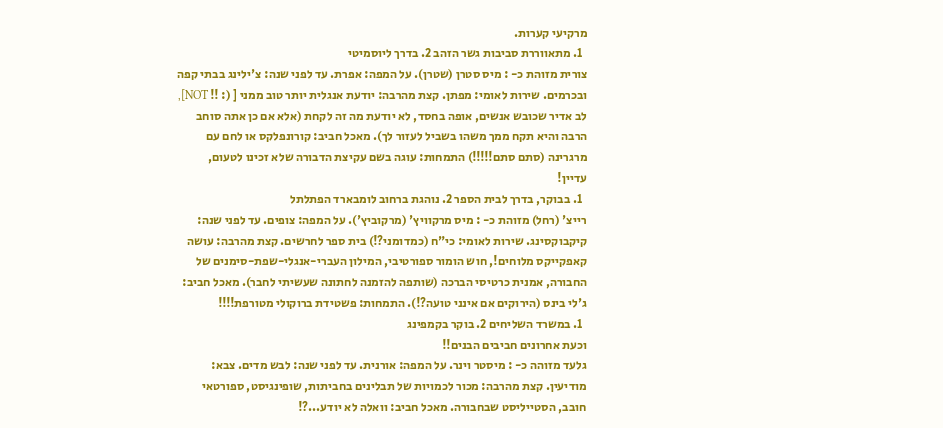מרקיעי קערות.
  1. מתאווררת סביבות גשר הזהב 2. בדרך ליוסמיטי
צורית מזוהת כ- : מיס סטרן (שטרן). על המפה: אפרת. עד לפני שנה: צ'ילינג בבתי קפה ובכרמים. שירות לאומי: מפתן. קצת מהרבה: יודעת אנגלית יותר טוב ממני [ (: !! NOT], לב אדיר שכובש אנשים, אופה בחסד, לא יודעת מה זה לקחת (אלא אם כן אתה סוחב הרבה והיא תקח ממך משהו בשביל לעזור לך). מאכל חביב: קורונפלקס או לחם עם מרגרינה (סתם סתם!!!!!) התמחות: עוגה בשם עקיצת הדבורה שלא זכינו לטעום, עדיין!
  1. בבוקר, בדרך לבית הספר 2. נוהגת ברחוב לומבארד הפתלתל
רייצ' (רחל) מזוהת כ- : מיס מרקוויץ' (מרקוביץ'). על המפה: צופים. עד לפני שנה: קיקבוקסינג. שירות לאומי: כי"ח (כמדומני?!) בית ספר לחרשים. קצת מהרבה: עושה קאפקייקס מלוחים!, חוש הומור ספורטיבי, המילון העברי-אנגלי-שפת-סימנים של החבורה, אמנית כרטיסי הברכה (שותפה להזמנה לחתונה שעשיתי לחבר). מאכל חביב: ג'לי בינס (הירוקים אם אינני טועה?!). התמחות: פשטידת ברוקולי מטורפת!!!!
  1. במשרד השליחים 2. בוקר בקמפינג
וכעת אחרונים חביבים הבנים!!
גלעד מזוהה כ- : מיסטר וינר. על המפה: אורנית. עד לפני שנה: לבש מדים. צבא: מודיעין. קצת מהרבה: מכור לכמויות של תבלינים בחביתות, שופינגיסט, ספורטאי חובב, הסטייליסט שבחבורה. מאכל חביב: וואלה לא יודע...?!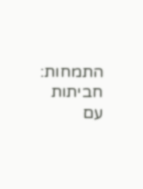התמחות: חביתות עם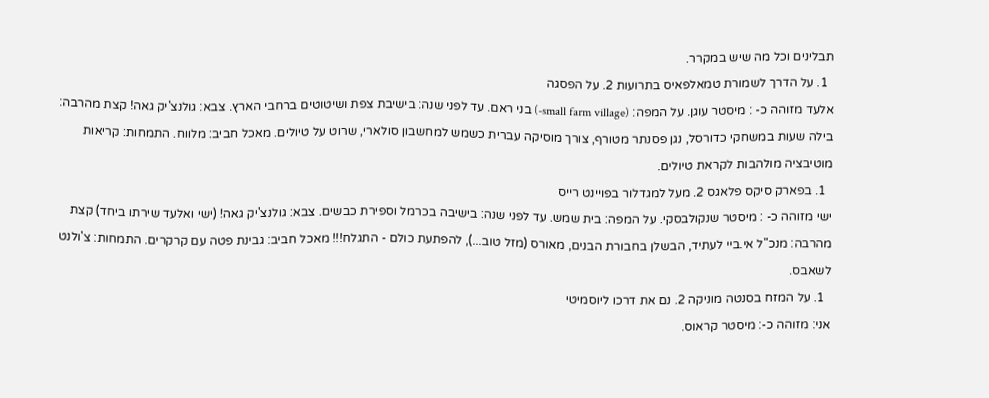תבלינים וכל מה שיש במקרר.
  1. על הדרך לשמורת טמאלפאיס בתרועות 2. על הפסגה
אלעד מזוהה כ- : מיסטר עוגן. על המפה: (small farm village-) בני ראם. עד לפני שנה: בישיבת צפת ושיטוטים ברחבי הארץ. צבא: גולנצ'יק גאה! קצת מהרבה: בילה שעות במשחקי כדורסל, נגן פסנתר מטורף, צורך מוסיקה עברית כשמש למחשבון סולארי, שרוט על טיולים. מאכל חביב: מלווח. התמחות: קריאות מוטיבציה מולהבות לקראת טיולים.
  1. בפארק סיקס פלאגס 2. מעל למגדלור בפויינט רייס
ישי מזוהה כ- : מיסטר שנקולבסקי. על המפה: בית שמש. עד לפני שנה: בישיבה בכרמל וספירת כבשים. צבא: גולנצ'יק גאה! (ישי ואלעד שירתו ביחד) קצת מהרבה: מנכ"ל אי.ביי לעתיד, הבשלן בחבורת הבנים, מאורס (מזל טוב...), להפתעת כולם - התגלח!!! מאכל חביב: גבינת פטה עם קרקרים. התמחות: צ'ולנט לשאבס.
  1. על המזח בסנטה מוניקה 2. נם את דרכו ליוסמיטי
אני: מזוהה כ-: מיסטר קראוס.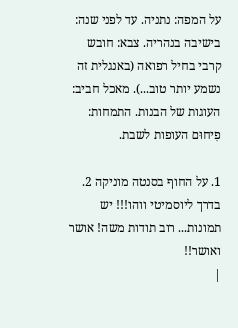על המפה: נתניה. עד לפני שנה: בישיבה בנהריה. צבא: חובש קרבי בחיל רפואה (באנגלית זה נשמע יותר טוב...). מאכל חביב: העוגות של הבנות. התמחות: פִיחוּם העופות לשבת.

1. על החוף בסנטה מוניקה 2. בדרך ליוסמיטי ווהו!!! יש תמונות... רוב תודות משה! אושר ואושר!!
|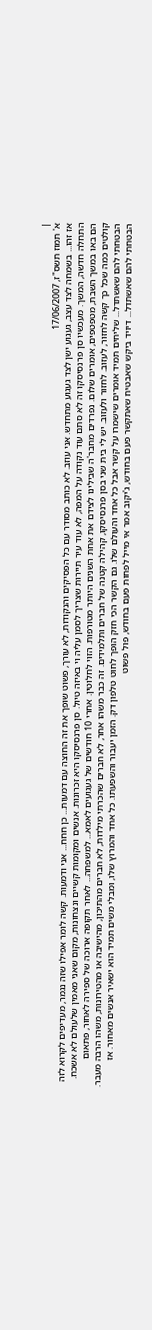|
א' תמוז תשס"ז, 17/06/2007
אז זהו... בשמחה לצד עצב, געגוע ישן לצד געגוע מתחדש. אני עוזב. לא כותב מסודר עם כל הפסיקים והנקודות, לא עורך, פשוט שופך את זה החוצה עם דמעות... כן חחח... אני ודמעות. קשה לומר אפילו שזה נגמר, מעדיפים לקרוא לזה התחלה חדשה, המשך. מעכשיו סן פרנסיסקו זה לא סתם עוד נקודה על המפה, לא עוד עיר תיירות שצריך לסמן עליה וי באיזה טיול. סן פרנסיסקו היא זכרונות. אנשים ומקומות קשיים ונצחונות, מקום שאני מאמין שלעולם לא אשכח. הם באו במשך השבת, מטפטפים, אומרים שלום. נפרדים מחבר'ה שבילינו לצידם את אחת השנים היותר מטורפות. הזוי לחלוטין. אחרי 10 חודשים של געגועים לאמא... למשפחה... לאחר תקופה ארוכה של ספירה לאחור, פתאום קולטים כמה שכל כך קשה לחזור, לעזוב. לחזור ולעזוב. יש לי בית שני בסן פרנסיסקו, קהילה קטנה של חברים ותלמידים. זה כבר משהו אחר, לא חברים שהכרתי מילדות, לא חברים מהתיכון, מהישיבה או מהטירונות, משהו הרבה מעבר. הבטחתי להם שאשתדל... שליחים תמיד אומרים שישמרו על קשר אבל כל אחד והעולם שלו. גם הקשר הכי חזק הופך לחוט טלפון דק. הזמן יעבור והשפעתו. כל אחד והמרוץ שלו, ומבלי משים תמיד הוא ישאיר אנשים מאחור. אז הבטחתי להם שאשתדל... דיויד ביקש שאבטיח שאתקשר פעם בחודש, ג'יקוב אמר אי מייל לפחות פעם בחודש, פול פשוט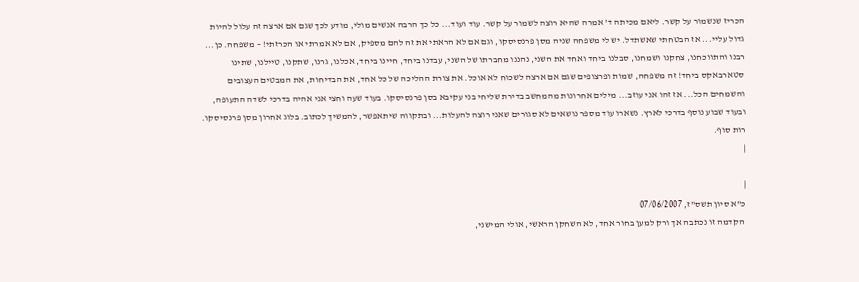הכריז שנשמור על קשר. ליאם מכיתה ד' אמרה שהיא רוצה לשמור על קשר. עוד ועוד... כל כך הרבה אנשים מולי, מודע לכך שגם אם ארצה זה עלול להיות גדול עליי... אז הבטחתי שאשתדל. יש לי משפחה שניה מסן פרנסיסקו, וגם אם לא הראתי את זה להם מספיק, אם לא אמרתי או הכרזתי! – משפחה. כן... רבנו והתווכחנו, צחקנו ושמחנו, סבלנו ביחד ואחד את השני, נהננו מחברתו של השני, עבדנו ביחד, חיינו ביחד, אכלנו, גרנו, שתקנו, טיילנו, שתינו סטארבאקס ביחד! זה משפחה, שמות ופרצופים שגם אם ארצה לשכוח לא אוכל. את צורת ההליכה של כל אחד, את הבדיחות, את המבטים העצובים והשמחים הכל... אז זהו אני עוזב... מילים אחרונות מהמחשב בדירת שליחי בני עקיבא בסן פרנסיסקו. בעוד שעה וחצי אני אהיה בדרכי לשדה התעופה, ובעוד שבוע נוסף בדרכי לארץ. נשארו עוד מספר נושאים לא סגורים שאני רוצה להעלות... ובתקווה שיתאפשר, להמשיך לכתוב. בלוג אחרון מסן פרנסיסקו. רות סוף.
|

|
כ"א סיון תשס"ז, 07/06/2007
 הקדמה זו נכתבה אך ורק למען בחור אחד, לא השחקן הראשי, אולי המישני,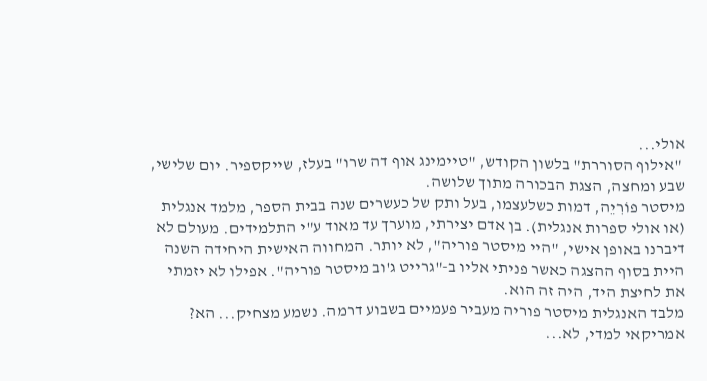אולי...
 "אילוף הסוררת" בלשון הקודש, "טיימינג אוף דה שרו" בעלז, שייקספיר. יום שלישי, שבע ומחצה, הצגת הבכורה מתוך שלושה.
מיסטר פוֹרִיֵה, דמות כשלעצמו, בעל ותק של כעשרים שנה בבית הספר, מלמד אנגלית (או אולי ספרות אנגלית). בן אדם יצירתי, מוערך עד מאוד ע"י התלמידים. מעולם לא דיברנו באופן אישי, "היי מיסטר פוריה", לא יותר. המחווה האישית היחידה השנה היית בסוף ההצגה כאשר פניתי אליו ב-"גרייט ג'וב מיסטר פוריה". אפילו לא יזמתי את לחיצת היד, היה זה הוא.
מלבד האנגלית מיסטר פוריה מעביר פעמיים בשבוע דרמה. נשמע מצחיק... הא? אמריקאי למדי, לא...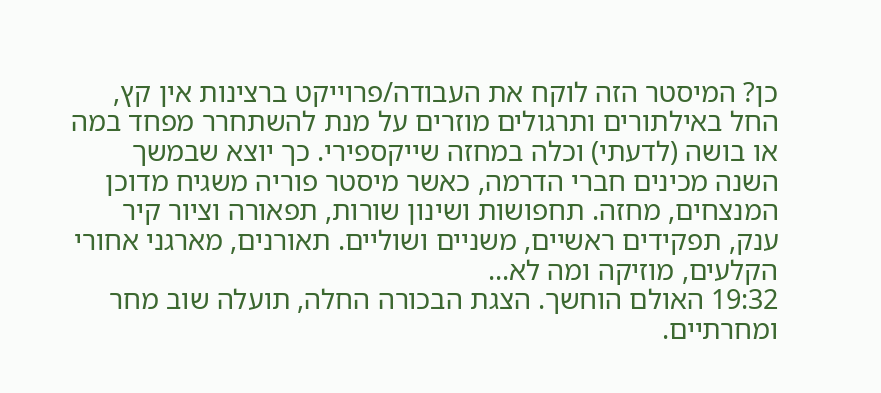כן? המיסטר הזה לוקח את העבודה/פרוייקט ברצינות אין קץ, החל באילתורים ותרגולים מוזרים על מנת להשתחרר מפחד במה או בושה (לדעתי) וכלה במחזה שייקספירי. כך יוצא שבמשך השנה מכינים חברי הדרמה, כאשר מיסטר פוריה משגיח מדוכן המנצחים, מחזה. תחפושות ושינון שורות, תפאורה וציור קיר ענק, תפקידים ראשיים, משניים ושוליים. תאורנים, מארגני אחורי הקלעים, מוזיקה ומה לא...
19:32 האולם הוחשך. הצגת הבכורה החלה, תועלה שוב מחר ומחרתיים.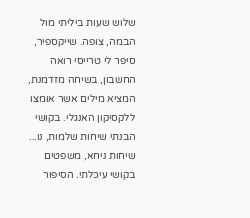שלוש שעות ביליתי מול הבמה, צופה. שייקספיר, סיפר לי טרייסי רואה החשבון, בשיחה מזדמנת, המציא מילים אשר אומצו ללקסיקון האנגלי. בקושי הבנתי שיחות שלמות, נו... שיחות ניחא, משפטים בקושי עיכלתי. הסיפור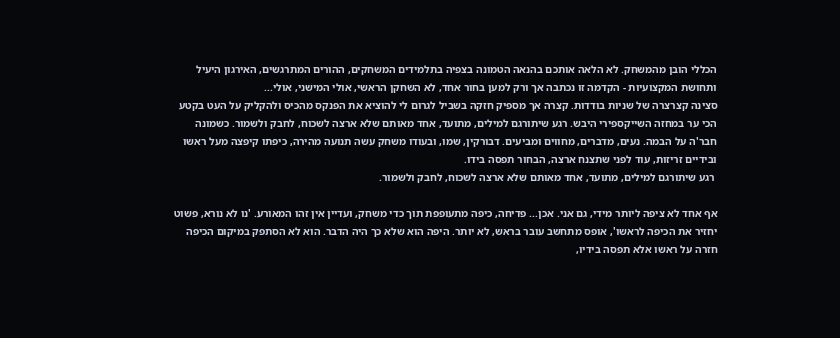הכללי הובן מהמשחק. לא הלאה אותכם בהנאה הטמונה בצפיה בתלמידים המשחקים, ההורים המתרגשים, האירגון היעיל ותחושת המקצועיות - הקדמה זו נכתבה אך ורק למען בחור אחד, לא השחקן הראשי, אולי המישני, אולי...
סצינה קצרצרה של שניות בודדות. קצרה אך מספיק חזקה בשביל לגרום לי להוציא את הפנקס מהכיס ולהקליק על העט בקטע הכי ער במחזה השייקספירי היבש. רגע שיתורגם למילים, מתועד, אחד מאותם שלא ארצה לשכוח, לחבק ולשמור. כשמונה חבר'ה על הבמה. נעים, מדברים, מחווים ומביעים. דבורקין, שמו, ובעודו משחק עשה תנועה מהירה, כיפתו קיפצה מעל ראשו ובידיים זריזות, עוד לפני שתצנח ארצה, הבחור תפסה בידו.
 רגע שיתורגם למילים, מתועד, אחד מאותם שלא ארצה לשכוח, לחבק ולשמור.

אף אחד לא ציפה ליותר מידי, גם אני. אכן... פדיחה, כיפה מתעופפת תוך כדי משחק, ועדיין אין זהו המאורע. 'נו לא נורא, פשוט יחזיר את הכיפה לראשו', אופס מתחשב עובר בראש, לא יותר. היפה הוא שלא כך היה הדבר. הוא לא הסתפק במיקום הכיפה חזרה על ראשו אלא תפסה בידיו,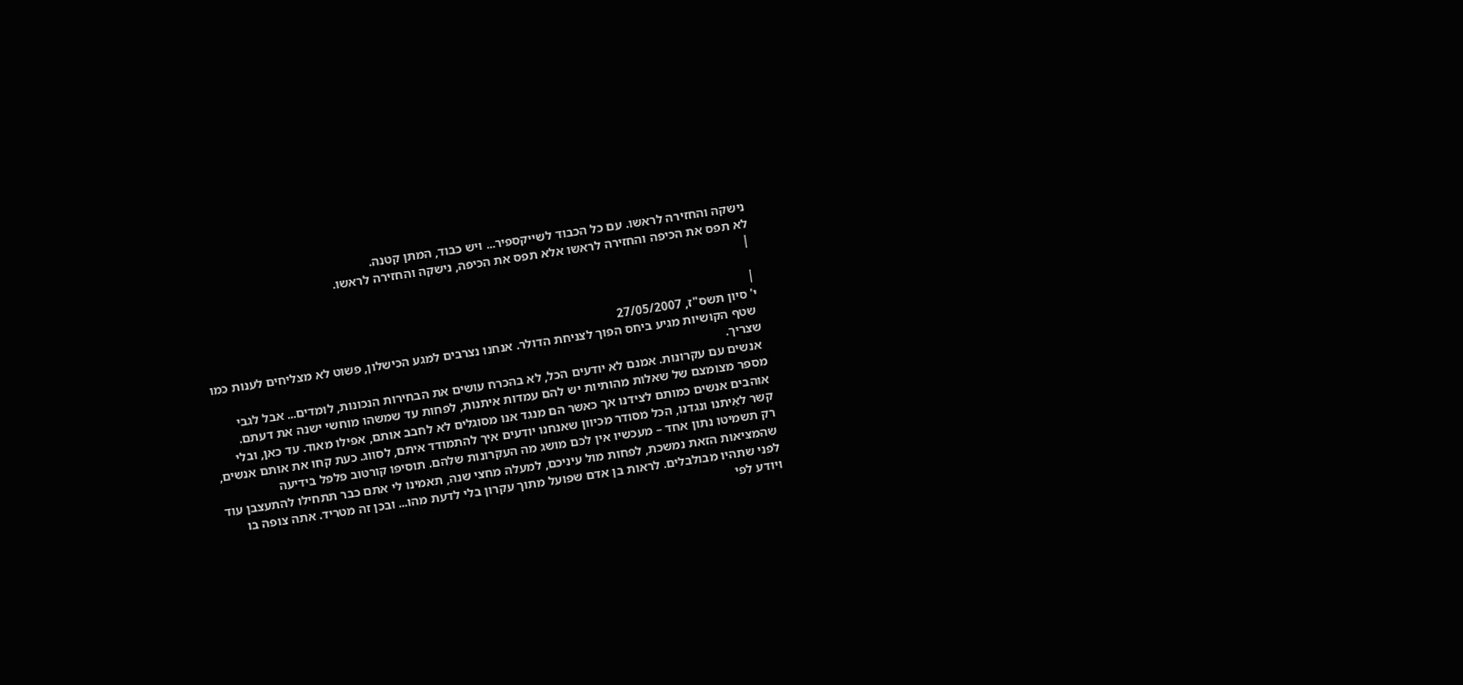נישקה והחזירה לראשו. עם כל הכבוד לשייקספיר... ויש כבוד, המתן קטנה.
לא תפס את הכיפה והחזירה לראשו אלא תפס את הכיפה, נישקה והחזירה לראשו.
|

|
י' סיון תשס"ז, 27/05/2007
 שטף הקושיות מגיע ביחס הפוך לצניחת הדולר. אנחנו נצרבים למגע הכישלון, פשוט לא מצליחים לענות כמו שצריך.
 אנשים עם עקרונות. אמנם לא יודעים הכל, לא בהכרח עושים את הבחירות הנכונות, לומדים... אבל לגבי מספר מצומצם של שאלות מהותיות יש להם עמדות איתנות, לפחות עד שמשהו מוחשי ישנה את דעתם. אוהבים אנשים כמותם לצידנו אך כאשר הם מנגד אנו מסוגלים לא לחבב אותם, אפילו מאוד. עד כאן, ובלי קשר לאִיתנו ונגדנו, הכל מסודר מכיוון שאנחנו יודעים איך להתמודד איתם, לסווג. כעת קחו את אותם אנשים, רק תשמיטו נתון אחד – מעכשיו אין לכם מושג מה העקרונות שלהם. תוסיפו קורטוב פלפל בידיעה שהמציאות הזאת נמשכת, לפחות מול עיניכם, למעלה מחצי שנה, תאמינו לי אתם כבר תתחילו להתעצבן עוד לפני שתהיו מבולבלים. לראות בן אדם שפועל מתוך עקרון בלי לדעת מהו... ובכן זה מטריד. אתה צופה בו ויודע לפי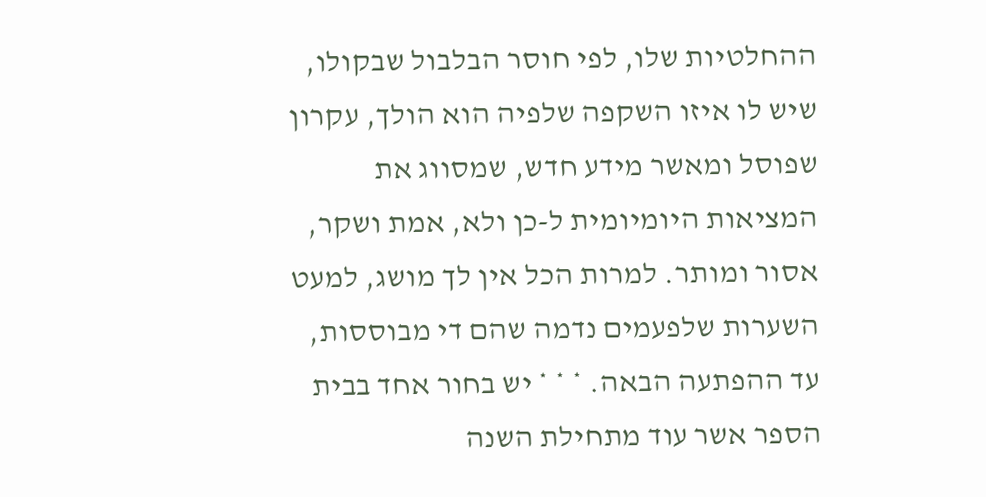ההחלטיות שלו, לפי חוסר הבלבול שבקולו, שיש לו איזו השקפה שלפיה הוא הולך, עקרון שפוסל ומאשר מידע חדש, שמסווג את המציאות היומיומית ל-כן ולא, אמת ושקר, אסור ומותר. למרות הכל אין לך מושג, למעט השערות שלפעמים נדמה שהם די מבוססות, עד ההפתעה הבאה. * * * יש בחור אחד בבית הספר אשר עוד מתחילת השנה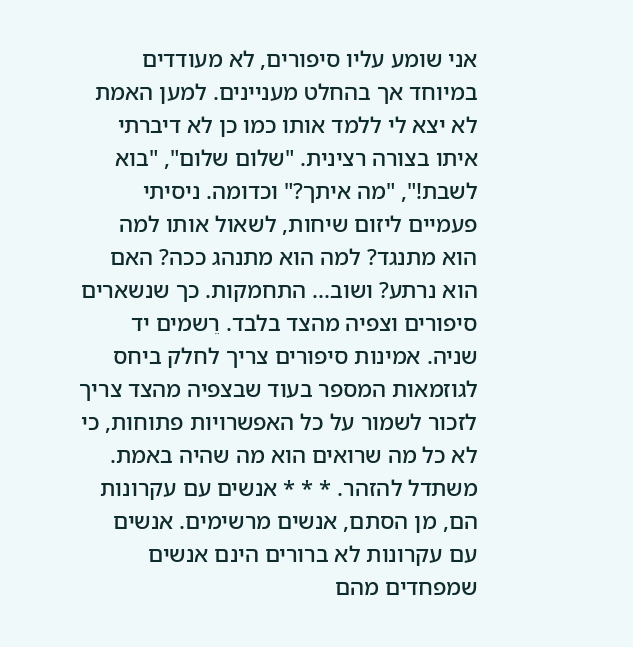אני שומע עליו סיפורים, לא מעודדים במיוחד אך בהחלט מעניינים. למען האמת לא יצא לי ללמד אותו כמו כן לא דיברתי איתו בצורה רצינית. "שלום שלום", "בוא לשבת!", "מה איתך?" וכדומה. ניסיתי פעמיים ליזום שיחות, לשאול אותו למה הוא מתנגד? למה הוא מתנהג ככה? האם הוא נרתע? ושוב... התחמקות. כך שנשארים סיפורים וצפיה מהצד בלבד. רֵשמים יד שניה. אמינות סיפורים צריך לחלק ביחס לגוזמאות המספר בעוד שבצפיה מהצד צריך לזכור לשמור על כל האפשרויות פתוחות, כי לא כל מה שרואים הוא מה שהיה באמת. משתדל להזהר. * * * אנשים עם עקרונות הם, מן הסתם, אנשים מרשימים. אנשים עם עקרונות לא ברורים הינם אנשים שמפחדים מהם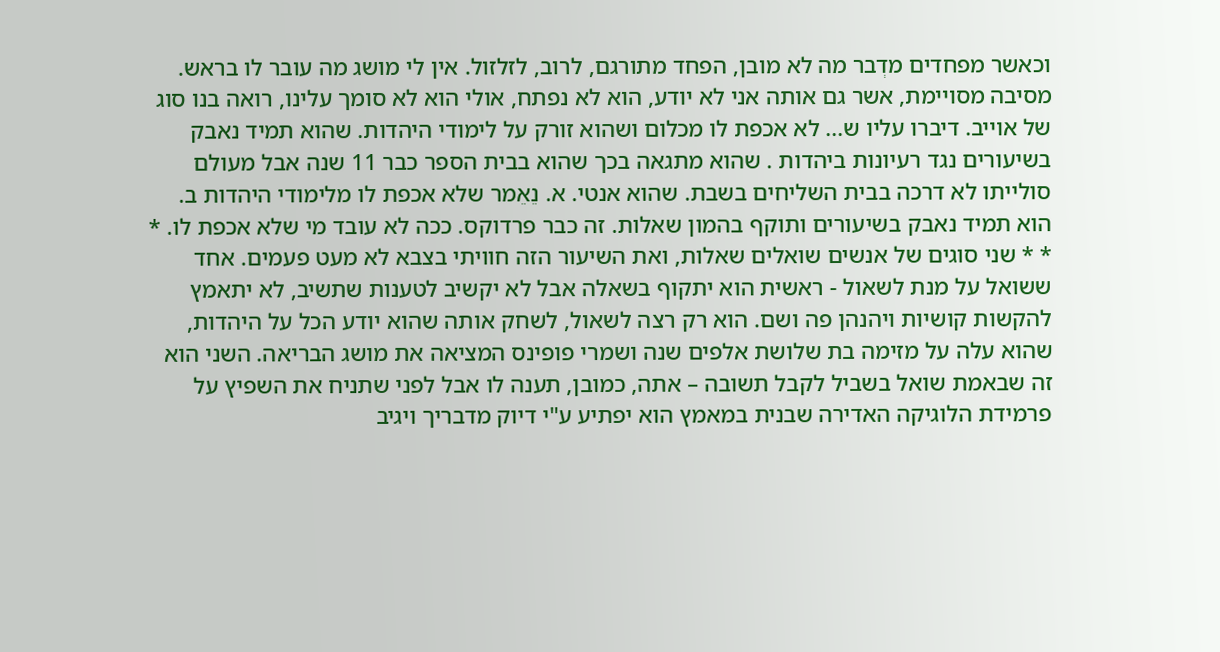וכאשר מפחדים מדְבר מה לא מובן, הפחד מתורגם, לרוב, לזלזול. אין לי מושג מה עובר לו בראש. מסיבה מסויימת, אשר גם אותה אני לא יודע, הוא לא נפתח, אולי הוא לא סומך עלינו, רואה בנו סוג של אוייב. דיברו עליו ש... לא אכפת לו מכלום ושהוא זורק על לימודי היהדות. שהוא תמיד נאבק בשיעורים נגד רעיונות ביהדות . שהוא מתגאה בכך שהוא בבית הספר כבר 11 שנה אבל מעולם סולייתו לא דרכה בבית השליחים בשבת. שהוא אנטי. א. נֵאֵמר שלא אכפת לו מלימודי היהדות ב. הוא תמיד נאבק בשיעורים ותוקף בהמון שאלות. זה כבר פרדוקס. ככה לא עובד מי שלא אכפת לו. * * * שני סוגים של אנשים שואלים שאלות, ואת השיעור הזה חוויתי בצבא לא מעט פעמים. אחד ששואל על מנת לשאול - ראשית הוא יתקוף בשאלה אבל לא יקשיב לטענות שתשיב, לא יתאמץ להקשות קושיות ויהנהן פה ושם. הוא רק רצה לשאול, לשחק אותה שהוא יודע הכל על היהדות, שהוא עלה על מזימה בת שלושת אלפים שנה ושמרי פופינס המציאה את מושג הבריאה. השני הוא זה שבאמת שואל בשביל לקבל תשובה – אתה, כמובן, תענה לו אבל לפני שתניח את השפיץ על פרמידת הלוגיקה האדירה שבנית במאמץ הוא יפתיע ע"י דיוק מדבריך ויגיב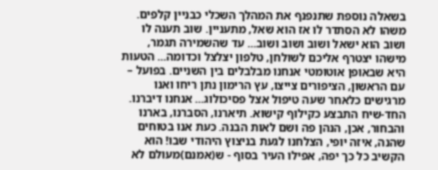בשאלה נוספת שתנפנף את המהלך השכלי כבניין קלפים. משהו לא הסתדר לו אז הוא שאל, מתעניין. שוב תענה לו ושוב הוא ישאל ושוב ושוב ושוב... עד שהשמירה תגמר, מישהו יצטרף אליכם לשולחן, טלפון יצלצל וכדומה... הטעות היא שבאופן אוטומטי אנחנו מבלבלים בין השניים. בפועל – עם הראשון, הציפורים צייצו, עץ הרימון נתן ריחו ואנו מרגישים כלאחר שעה טיפול אצל פסיכולוג... אנחנו דיברנו. החד-שיח התבצע כקילוף קישוא. תיארנו, הסברנו, בארנו והבחור, אכן, הנהן פה ושם לאות הבנה. כעת אנו בטוחים שהנה, איזה יופי, הצלחנו לגעת בניצוץ היהודי שבו! הוא הקשיב כל כך יפה, אפילו העיר בסוף - ש(אמנם)מעולם לא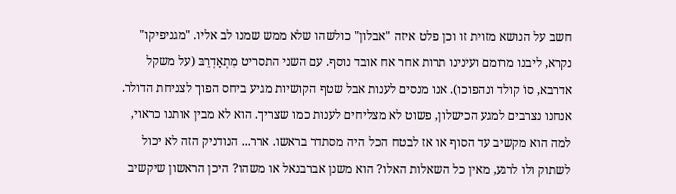חשב על הנושא מזוית זו וכן פלט איזה "אבלון" כולשהו שלא ממש שמנו לב אליו. "מגניפיקו" נקרא, ליבנו מרומם ועינינו תרות אחר אח אובד נוסף. עם השני התסריט מִתְאַדְרֵבּ (על משקל אדרבא, סוֹ קולד ונהפוכו). אנו מנסים לענות אבל שטף הקושיות מגיע ביחס הפוך לצניחת הדולר. אנחנו נצרבים למגע הכישלון, פשוט לא מצליחים לענות כמו שצריך. הוא לא מבין אותנו כראוי, למה הוא מקשיב עד הסוף או אז לבטח הכל היה מסתדר בראשו. ארר... הנודניק הזה לא יכול לשתוק ולו לרגע, מאין כל השאלות האלו? הוא משנן אברבנאל או משהו? היכן הראשון שיקשיב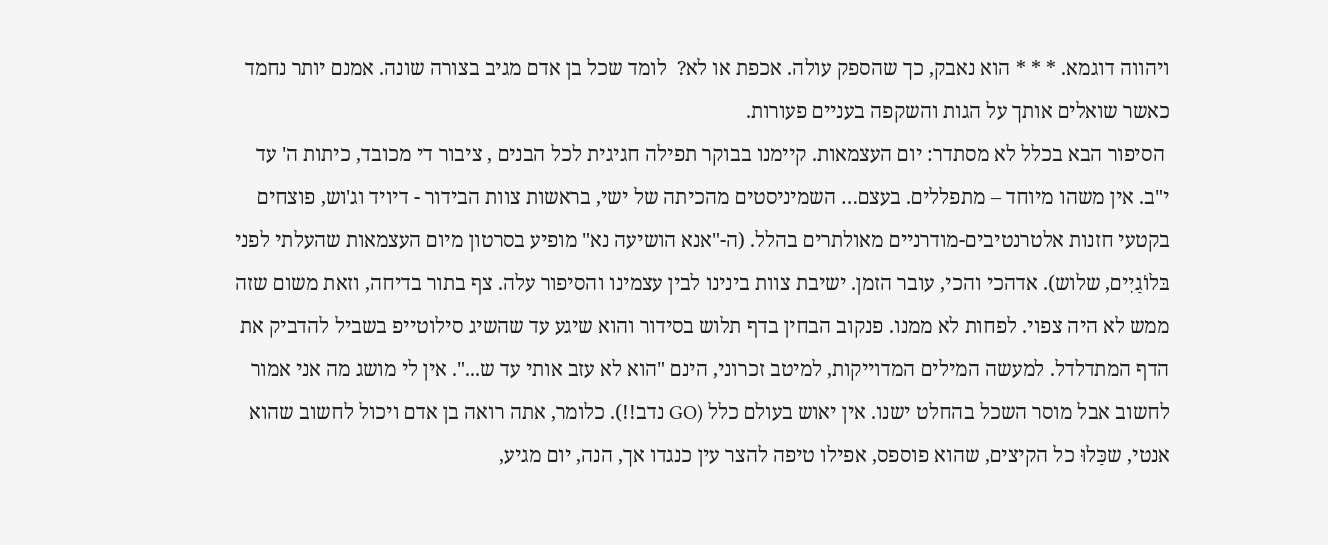ויהווה דוגמא. * * * הוא נאבק, כך שהספק עולה. אכפת או לא?  לומד שכל בן אדם מגיב בצורה שונה. אמנם יותר נחמד כאשר שואלים אותך על הגות והשקפה בעניים פעורות.
 הסיפור הבא בכלל לא מסתדר: יום העצמאות. קיימנו בבוקר תפילה חגיגית לכל הבנים , ציבור די מכובד, כיתות ה' עד י"ב. אין משהו מיוחד – מתפללים. בעצם… השמיניסטים מהכיתה של ישי, בראשות צוות הבידור - דיויד וג'וש, פוצחים בקטעי חזנות אלטרנטיבים-מודרניים מאולתרים בהלל. (ה-"אנא הושיעה נא" מופיע בסרטון מיום העצמאות שהעלתי לפני בּלוֹגַיִים, שלוש). אדהכי והכי, עובר הזמן. ישיבת צוות בינינו לבין עצמינו והסיפור עלה. צף בתור בדיחה, וזאת משום שזה ממש לא היה צפוי. לפחות לא ממנו. פנקוב הבחין בדף תלוש בסידור והוא שיגע עד שהשיג סילוטייפ בשביל להדביק את הדף המתדלדל. למעשה המילים המדוייקות, למיטב זכרוני, הינם "הוא לא עזב אותי עד ש...". אין לי מושג מה אני אמור לחשוב אבל מוסר השכל בהחלט ישנו. אין יאוש בעולם כלל (GO נדב!!). כלומר, אתה רואה בן אדם ויכול לחשוב שהוא אנטי, שכַּלוּ כל הקיצים, שהוא פוספס, אפילו טיפה להצר עין כנגדו אך, הנה, יום מגיע,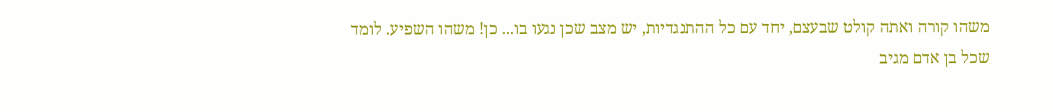משהו קורה ואתה קולט שבעצם, יחד עם כל ההתנגדיות, יש מצב שכן נגעו בו... כן! משהו השפיע. לומד שכל בן אדם מגיב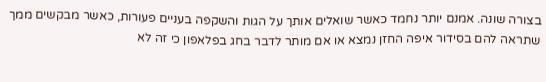בצורה שונה. אמנם יותר נחמד כאשר שואלים אותך על הגות והשקפה בעניים פעורות, כאשר מבקשים ממך שתראה להם בסידור איפה החזן נמצא או אם מותר לדבר בחג בפלאפון כי זה לא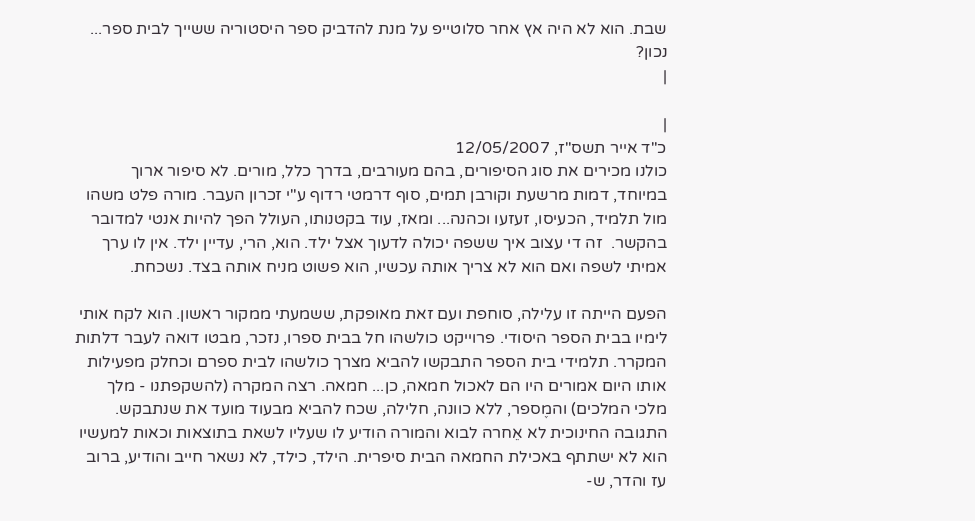שבת. הוא לא היה אץ אחר סלוטייפ על מנת להדביק ספר היסטוריה ששייך לבית ספר... נכון?
|

|
כ"ד אייר תשס"ז, 12/05/2007
כולנו מכירים את סוג הסיפורים, בהם מעורבים, בדרך כלל, מורים. לא סיפור ארוך במיוחד, דמות מרשעת וקורבן תמים, סוף דרמטי רדוף ע"י זכרון העבר. מורה פלט משהו מול תלמיד, הכעיסו, זעזעו וכהנה... ומאז, עוד בקטנותו, העולל הפך להיות אנטי למדובר בהקשר.  זה די עצוב איך ששפה יכולה לדעוך אצל ילד. הוא, הרי, עדיין ילד. אין לו ערך אמיתי לשפה ואם הוא לא צריך אותה עכשיו, הוא פשוט מניח אותה בצד. נשכחת.

הפעם הייתה זו עלילה, סוחפת ועם זאת מאופקת, ששמעתי ממקור ראשון. הוא לקח אותי לימיו בבית הספר היסודי. פרוייקט כולשהו חל בבית ספרו, נזכר, מבטו דואה לעבר דלתות המקרר. תלמידי בית הספר התבקשו להביא מצרך כולשהו לבית ספרם וכחלק מפעילות אותו היום אמורים היו הם לאכול חמאה, כן... חמאה. רצה המקרה (להשקפתנו - מלך מלכי המלכים) והמֶספר, ללא כוונה, חלילה, שכח להביא מבעוד מועד את שנתבקש. התגובה החינוכית לא אֵחרה לבוא והמורה הודיע לו שעליו לשאת בתוצאות וכאות למעשיו הוא לא ישתתף באכילת החמאה הבית סיפרית. הילד, כילד, לא נשאר חייב והודיע, ברוב עז והדר, ש-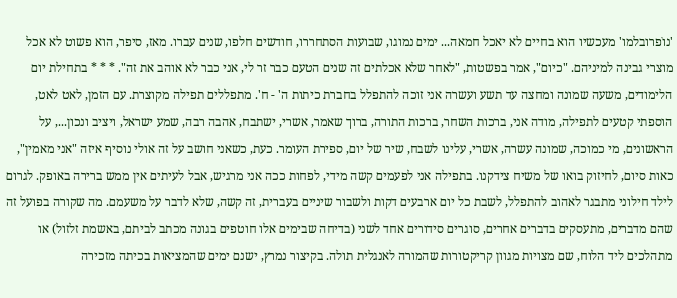'נוׁפרובלמו' מעכשיו הוא בחיים לא יאכל חמאה... ימים נמוגו, שבועות הסתחררו, חודשים חלפו, שנים עברו. מאז, סיפר, הוא פשוט לא אכל מוצרי גבינה למיניהם. "כיום", אמר בפשטות, "לאחר שלא אכלתים זה שנים הטעם כבר זר לי, אני כבר לא אוהב את זה". * * * בתחילת יום הלימודים, משעה שמונה ומחצה עד תשע ועשרה אני זוכה להתפלל בחברת כיתות ה' - ח'. מתפללים תפילה מקוצרת. עם הזמן, לאט לאט, הוספתי קטעים לתפילה, מודה אני, ברכות השחר, ברכות התורה, ברוך שאמר, אשרי, ישתבח, אהבה רבה, שמע ישראל, ויציב ונכון..., על הראשונים, מי כמוכה, שמונה עשרה, אשרי, עלינו לשבח, שיר של יום, ספירת העומר. כעת, כשאני חושב על זה אולי נוסיף איזה "אני מאמין", כאות סיום, לחיזוק בואו של משיח צידקנו. בתפילה אני לפעמים קשה מידי, לפחות ככה אני מרגיש, אבל לעיתים אין ממש ברירה באופק. לגרום לילד חילוני מתבגר לאהוב להתפלל, לשבת כל יום ארבעים דקות ולשבור שיניים בעברית, זה קשה, שלא לדבר על משעמם. מה שקורה בפועל זה שהם מדברים, מתעסקים בדברים אחרים, סוגרים סידורים אחד לשני (בדיחה שבימים אלו חוטפים בגונה מכתב לביתם, באשמת זלזול) או מתהלכים ליד הלוח, שם מצויות מגוון קריקטורות שהמורה לאנגלית תולה. בקיצור נמרץ, ישנם ימים שהמציאות בכיתה מזכירה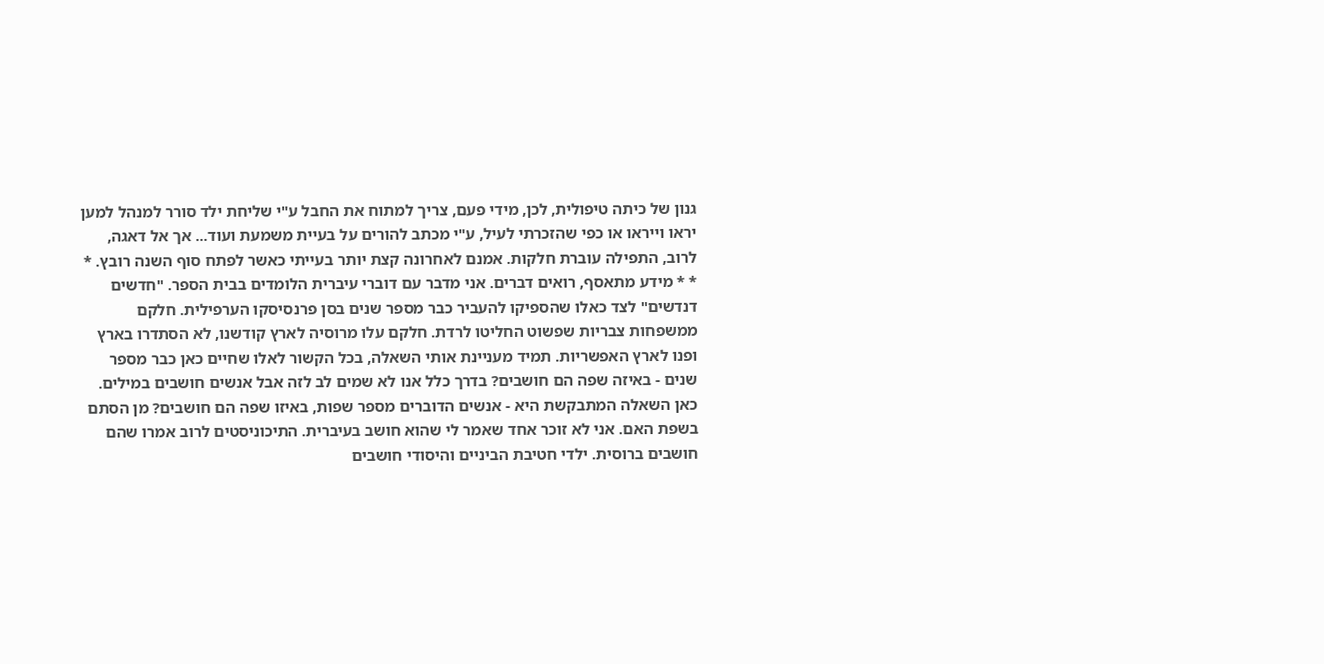גנון של כיתה טיפולית, לכן, מידי פעם, צריך למתוח את החבל ע"י שליחת ילד סורר למנהל למען יראו וייראו או כפי שהזכרתי לעיל, ע"י מכתב להורים על בעיית משמעת ועוד... אך אל דאגה, לרוב, התפילה עוברת חלקות. אמנם לאחרונה קצת יותר בעייתי כאשר לפתח סוף השנה רובץ. * * * מידע מתאסף, רואים דברים. אני מדבר עם דוברי עיברית הלומדים בבית הספר. "חדשים דנדשים" לצד כאלו שהספיקו להעביר כבר מספר שנים בסן פרנסיסקו הערפילית. חלקם ממשפחות צבריות שפשוט החליטו לרדת. חלקם עלו מרוסיה לארץ קודשנו, לא הסתדרו בארץ ופנו לארץ האפשריות. תמיד מעניינת אותי השאלה, בכל הקשור לאלו שחיים כאן כבר מספר שנים - באיזה שפה הם חושבים? בדרך כלל אנו לא שמים לב לזה אבל אנשים חושבים במילים. כאן השאלה המתבקשת היא - אנשים הדוברים מספר שפות, באיזו שפה הם חושבים? מן הסתם בשפת האם. אני לא זוכר אחד שאמר לי שהוא חושב בעיברית. התיכוניסטים לרוב אמרו שהם חושבים ברוסית. ילדי חטיבת הביניים והיסודי חושבים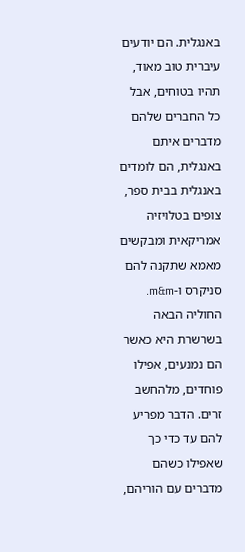באנגלית. הם יודעים עיברית טוב מאוד, תהיו בטוחים, אבל כל החברים שלהם מדברים איתם באנגלית, הם לומדים באנגלית בבית ספר, צופים בטלויזיה אמריקאית ומבקשים מאמא שתקנה להם סניקרס ו-m&m. החוליה הבאה בשרשרת היא כאשר הם נמנעים, אפילו פוחדים, מלהחשב זרים. הדבר מפריע להם עד כדי כך שאפילו כשהם מדברים עם הוריהם,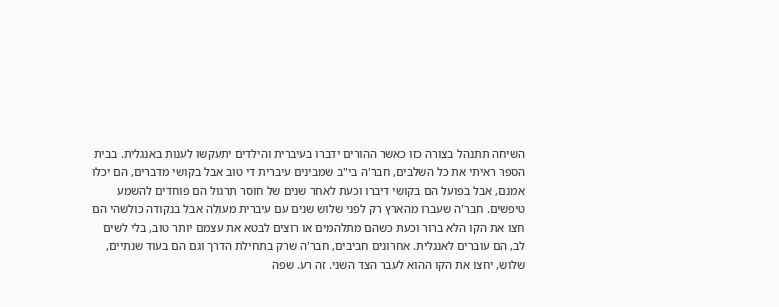השיחה תתנהל בצורה כזו כאשר ההורים ידברו בעיברית והילדים יתעקשו לענות באנגלית. בבית הספר ראיתי את כל השלבים, חבר'ה בי"ב שמבינים עיברית די טוב אבל בקושי מדברים, הם יכלו אמנם, אבל בפועל הם בקושי דיברו וכעת לאחר שנים של חוסר תרגול הם פוחדים להשמע טיפשים. חבר'ה שעברו מהארץ רק לפני שלוש שנים עם עיברית מעולה אבל בנקודה כולשהי הם חצו את הקו הלא ברור וכעת כשהם מתלהמים או רוצים לבטא את עצמם יותר טוב, בלי לשים לב, הם עוברים לאנגלית. אחרונים חביבים, חבר'ה שרק בתחילת הדרך וגם הם בעוד שנתיים, שלוש, יחצו את הקו ההוא לעבר הצד השני. זה רע. שפה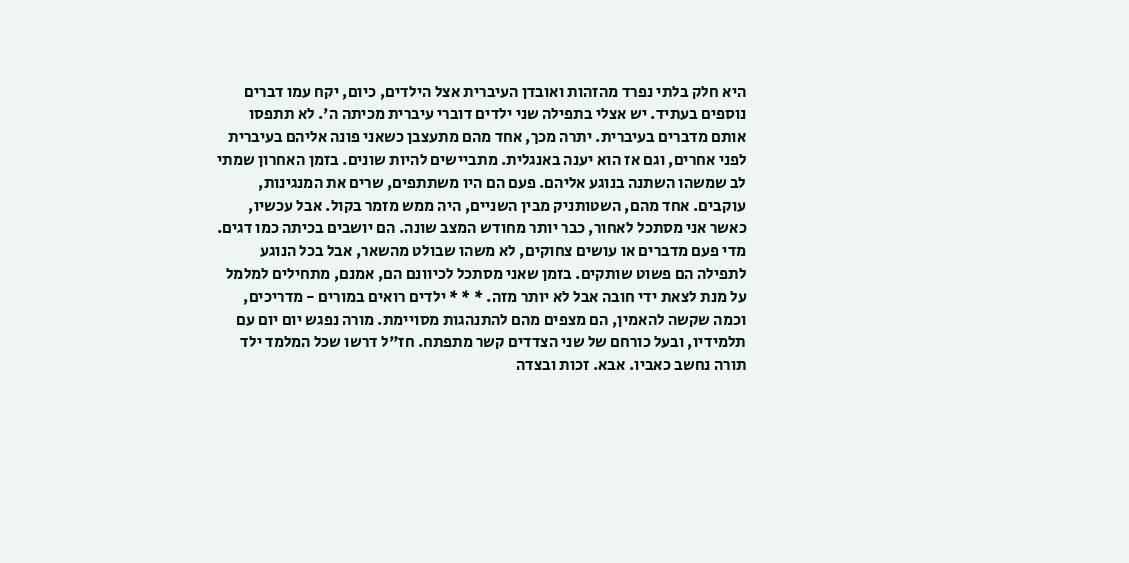היא חלק בלתי נפרד מהזהות ואובדן העיברית אצל הילדים, כיום, יקח עמו דברים נוספים בעתיד. יש אצלי בתפילה שני ילדים דוברי עיברית מכיתה ה'. לא תתפסו אותם מדברים בעיברית. יתרה מכך, אחד מהם מתעצבן כשאני פונה אליהם בעיברית לפני אחרים, וגם אז הוא יענה באנגלית. מתביישים להיות שונים. בזמן האחרון שמתי לב שמשהו השתנה בנוגע אליהם. פעם הם היו משתתפים, שרים את המנגינות, עוקבים. אחד מהם, השטותניק מבין השניים, היה ממש מזמר בקול. אבל עכשיו, כאשר אני מסתכל לאחור, כבר יותר מחודש המצב שונה. הם יושבים בכיתה כמו דגים. מדי פעם מדברים או עושים צחוקים, לא משהו שבולט מהשאר, אבל בכל הנוגע לתפילה הם פשוט שותקים. בזמן שאני מסתכל לכיוונם הם, אמנם, מתחילים למלמל על מנת לצאת ידי חובה אבל לא יותר מזה. * * * ילדים רואים במורים - מדריכים, וכמה שקשה להאמין, הם מצפים מהם להתנהגות מסויימת. מורה נפגש יום יום עם תלמידיו, ובעל כורחם של שני הצדדים קשר מתפתח. חז"ל דרשו שכל המלמד ילד תורה נחשב כאביו. אבא. זכות ובצדה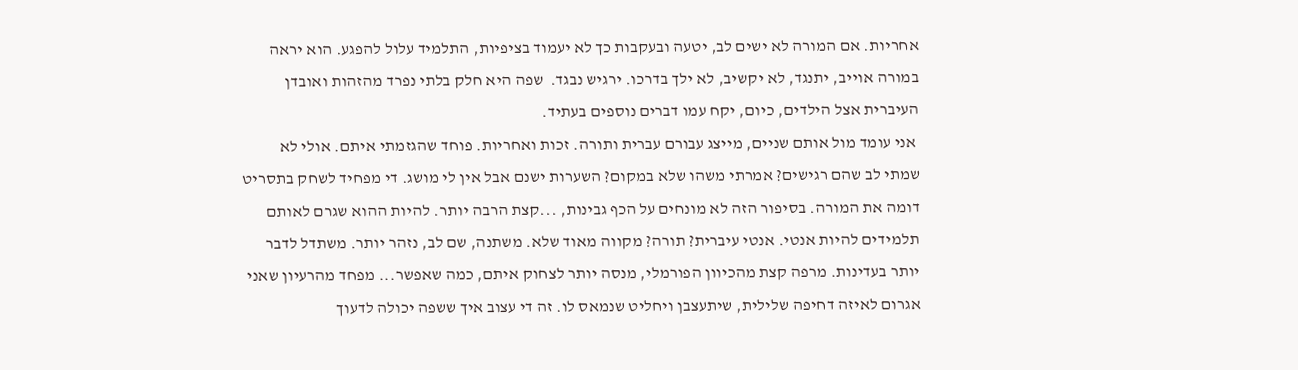אחריות. אם המורה לא ישים לב, יטעה ובעקבות כך לא יעמוד בציפיות, התלמיד עלול להפגע. הוא יראה במורה אוייב, יתנגד, לא יקשיב, לא ילך בדרכו. ירגיש נבגד.  שפה היא חלק בלתי נפרד מהזהות ואובדן העיברית אצל הילדים, כיום, יקח עמו דברים נוספים בעתיד.
 אני עומד מול אותם שניים, מייצג עבורם עברית ותורה. זכות ואחריות. פוחד שהגזמתי איתם. אולי לא שמתי לב שהם רגישים? אמרתי משהו שלא במקום? השערות ישנם אבל אין לי מושג. די מפחיד לשחק בתסריט דומה את המורה. בסיפור הזה לא מונחים על הכף גבינות, ...קצת הרבה יותר. להיות ההוא שגרם לאותם תלמידים להיות אנטי. אנטי עיברית? תורה? מקווה מאוד שלא. משתנה, שם לב, נזהר יותר. משתדל לדבר יותר בעדינות. מרפה קצת מהכיוון הפורמלי, מנסה יותר לצחוק איתם, כמה שאפשר... מפחד מהרעיון שאני אגרום לאיזה דחיפה שלילית, שיתעצבן ויחליט שנמאס לו. זה די עצוב איך ששפה יכולה לדעוך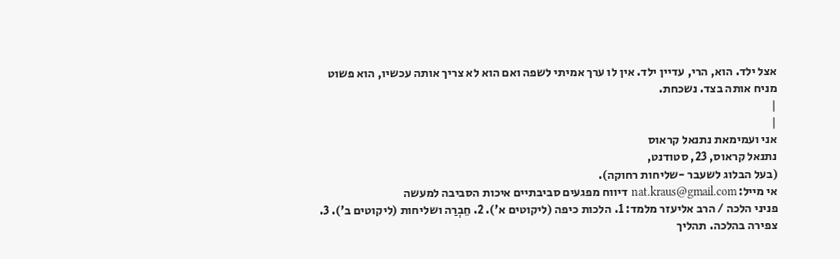אצל ילד. הוא, הרי, עדיין ילד. אין לו ערך אמיתי לשפה ואם הוא לא צריך אותה עכשיו, הוא פשוט מניח אותה בצד. נשכחת.
|
|
אני ועמימאת נתנאל קראוס
נתנאל קראוס, 23, סטודנט,
(בעל הבלוג לשעבר -שליחות רחוקה).
אי מייל: nat.kraus@gmail.com דיווח מפגעים סביבתיים איכות הסביבה למעשה
פניני הלכה / הרב אליעזר מלמד: 1. הלכות כיפה (ליקוטים א'). 2. חֵבְרַה ושליחות (ליקוטים ב'). 3. צפירה בהלכה. תהליך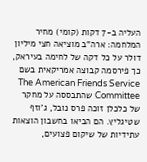העליה ב-7 דקות (קומי) מחיר המלחמה: ארה"ב מוציאה חצי מיליון דולר על כל דקה של לחימה בעיראק, כך פירסמה קבוצה אמריקאית בשם The American Friends Service Committee שהתבססה על מחקר של כלכלן זוכה פרס נובל, ג'וזף שטיגליץ. הם הביאו בחשבון הוצאות עתידיות של שיקום פצועים,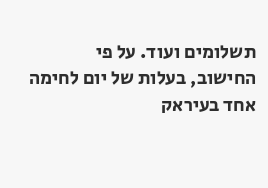תשלומים ועוד. על פי החישוב, בעלות של יום לחימה אחד בעיראק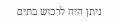ניתן היה לרכוש בתים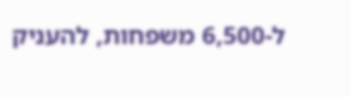ל-6,500 משפחות, להעניק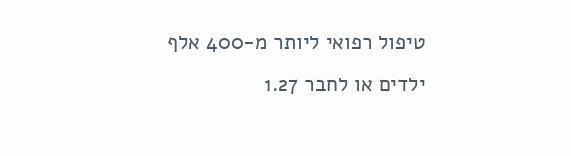טיפול רפואי ליותר מ-400 אלף ילדים או לחבר 1.27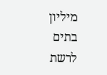מיליון בתים לרשת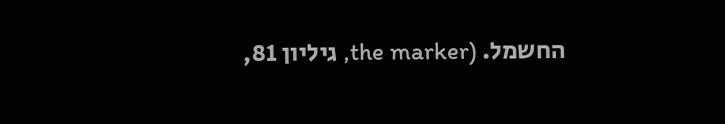החשמל. (the marker, גיליון 81,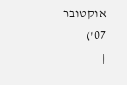אוקטובר 07')
|